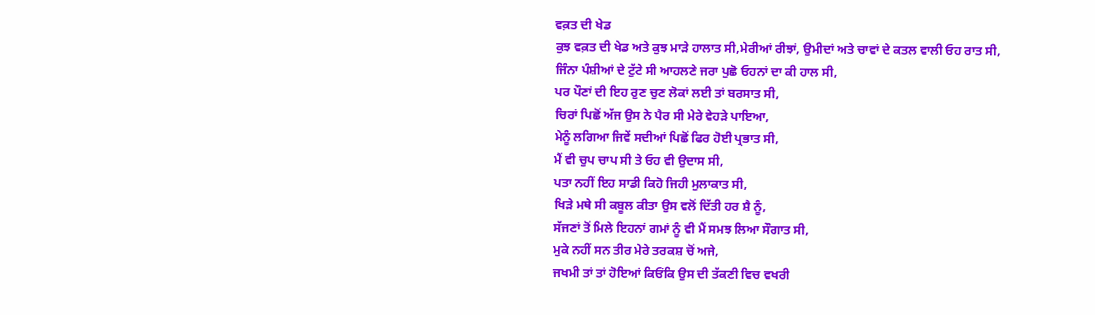ਵਕ਼ਤ ਦੀ ਖੇਡ
ਕੁਝ ਵਕ਼ਤ ਦੀ ਖੇਡ ਅਤੇ ਕੁਝ ਮਾੜੇ ਹਾਲਾਤ ਸੀ,ਮੇਰੀਆਂ ਰੀਝਾਂ, ਉਮੀਦਾਂ ਅਤੇ ਚਾਵਾਂ ਦੇ ਕਤਲ ਵਾਲੀ ਓਹ ਰਾਤ ਸੀ,
ਜਿੰਨਾ ਪੰਸ਼ੀਆਂ ਦੇ ਟੁੱਟੇ ਸੀ ਆਹਲਣੇ ਜਰਾ ਪੁਛੋ ਓਹਨਾਂ ਦਾ ਕੀ ਹਾਲ ਸੀ,
ਪਰ ਪੌਣਾਂ ਦੀ ਇਹ ਰੁਣ ਚੁਣ ਲੋਕਾਂ ਲਈ ਤਾਂ ਬਰਸਾਤ ਸੀ,
ਚਿਰਾਂ ਪਿਛੋਂ ਅੱਜ ਉਸ ਨੇ ਪੈਰ ਸੀ ਮੇਰੇ ਵੇਹੜੇ ਪਾਇਆ,
ਮੇਨੂੰ ਲਗਿਆ ਜਿਵੇਂ ਸਦੀਆਂ ਪਿਛੋਂ ਫਿਰ ਹੋਈ ਪ੍ਰਭਾਤ ਸੀ,
ਮੈਂ ਵੀ ਚੁਪ ਚਾਪ ਸੀ ਤੇ ਓਹ ਵੀ ਉਦਾਸ ਸੀ,
ਪਤਾ ਨਹੀਂ ਇਹ ਸਾਡੀ ਕਿਹੋ ਜਿਹੀ ਮੁਲਾਕਾਤ ਸੀ,
ਖਿੜੇ ਮਥੇ ਸੀ ਕਬੂਲ ਕੀਤਾ ਉਸ ਵਲੋਂ ਦਿੱਤੀ ਹਰ ਸ਼ੈ ਨੂੰ,
ਸੱਜਣਾਂ ਤੋਂ ਮਿਲੇ ਇਹਨਾਂ ਗਮਾਂ ਨੂੰ ਵੀ ਮੈਂ ਸਮਝ ਲਿਆ ਸੌਗਾਤ ਸੀ,
ਮੁਕੇ ਨਹੀਂ ਸਨ ਤੀਰ ਮੇਰੇ ਤਰਕਸ਼ ਚੋਂ ਅਜੇ,
ਜਖਮੀ ਤਾਂ ਤਾਂ ਹੋਇਆਂ ਕਿਓਂਕਿ ਉਸ ਦੀ ਤੱਕਣੀ ਵਿਚ ਵਖਰੀ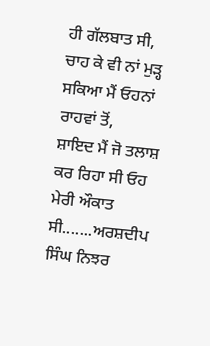ਹੀ ਗੱਲਬਾਤ ਸੀ,
ਚਾਹ ਕੇ ਵੀ ਨਾਂ ਮੁੜ੍ਹ ਸਕਿਆ ਮੈਂ ਓਹਨਾਂ ਰਾਹਵਾਂ ਤੋਂ,
ਸ਼ਾਇਦ ਮੈਂ ਜੋ ਤਲਾਸ਼ ਕਰ ਰਿਹਾ ਸੀ ਓਹ ਮੇਰੀ ਔਕਾਤ ਸੀ.......ਅਰਸ਼ਦੀਪ ਸਿੰਘ ਨਿਝਰ